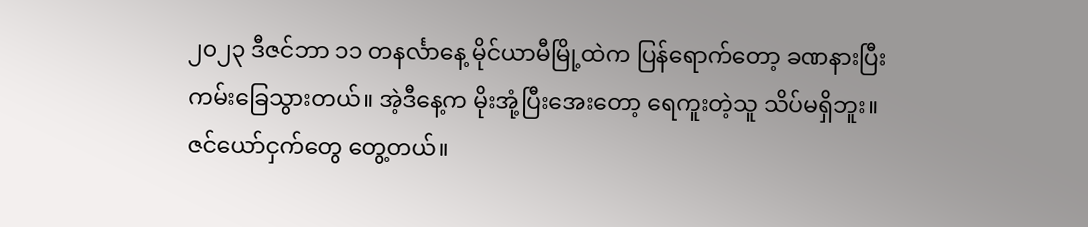၂၀၂၃ ဒီဇင်ဘာ ၁၁ တနင်္လာနေ့ မိုင်ယာမီမြို့ထဲက ပြန်ရောက်တော့ ခဏနားပြီး ကမ်းခြေသွားတယ်။ အဲ့ဒီနေ့က မိုးအုံ့ပြီးအေးတော့ ရေကူးတဲ့သူ သိပ်မရှိဘူး။ ဇင်ယော်ငှက်တွေ တွေ့တယ်။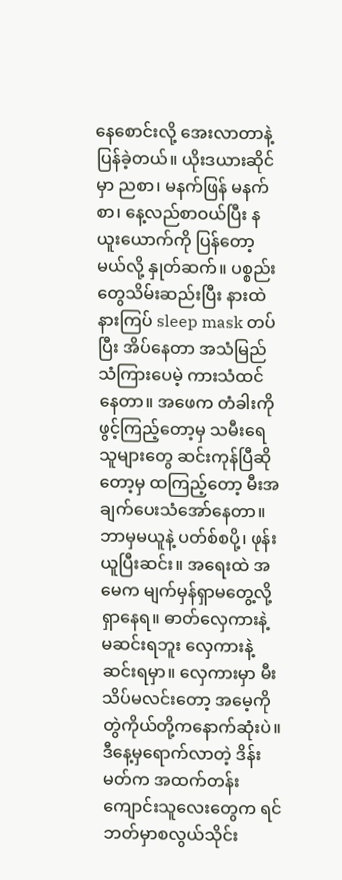နေစောင်းလို့ အေးလာတာနဲ့ ပြန်ခဲ့တယ်။ ယိုးဒယားဆိုင်မှာ ညစာ၊ မနက်ဖြန် မနက်စာ၊ နေ့လည်စာဝယ်ပြီး နယူးယောက်ကို ပြန်တော့မယ်လို့ နှုတ်ဆက်။ ပစ္စည်းတွေသိမ်းဆည်းပြီး နားထဲနားကြပ် sleep mask တပ်ပြီး အိပ်နေတာ အသံမြည်သံကြားပေမဲ့ ကားသံထင်နေတာ။ အဖေက တံခါးကိုဖွင့်ကြည့်တော့မှ သမီးရေ သူများတွေ ဆင်းကုန်ပြီဆိုတော့မှ ထကြည့်တော့ မီးအချက်ပေးသံအော်နေတာ။ ဘာမှမယူနဲ့ ပတ်စ်စပို့၊ ဖုန်းယူပြီးဆင်း။ အရေးထဲ အမေက မျက်မှန်ရှာမတွေ့လို့ ရှာနေရ။ ဓာတ်လှေကားနဲ့ မဆင်းရဘူး လှေကားနဲ့ဆင်းရမှာ။ လှေကားမှာ မီးသိပ်မလင်းတော့ အမေ့ကိုတွဲကိုယ်တို့ကနောက်ဆုံးပဲ။ ဒီနေ့မှရောက်လာတဲ့ ဒိန်းမတ်က အထက်တန်းကျောင်းသူလေးတွေက ရင်ဘတ်မှာစလွယ်သိုင်း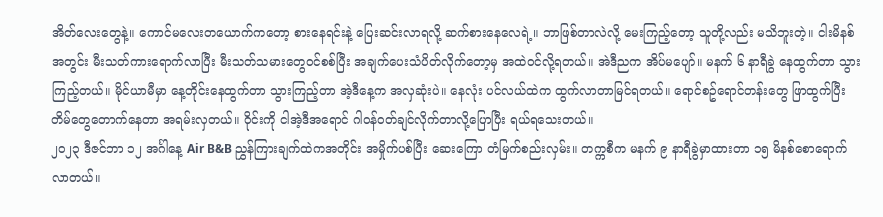အိတ်လေးတွေနဲ့။ ကောင်မလေးတယောက်ကတော့ စားနေရင်းနဲ့ ပြေးဆင်းလာရလို့ ဆက်စားနေလေရဲ့။ ဘာဖြစ်တာလဲလို့ မေးကြည့်တော့ သူတို့လည်း မသိဘူးတဲ့။ ငါးမိနစ်အတွင်း မီးသတ်ကားရောက်လာပြီး မီးသတ်သမားတွေဝင်စစ်ပြီး အချက်ပေးသံပိတ်လိုက်တော့မှ အထဲဝင်လို့ရတယ်။ အဲဒီညက အိပ်မပျော်။ မနက် ၆ နာရီခွဲ နေထွက်တာ သွားကြည့်တယ်။ မိုင်ယာမီမှာ နေ့တိုင်းနေထွက်တာ သွားကြည့်တာ အဲ့ဒီနေ့က အလှဆုံးပဲ။ နေလုံး ပင်လယ်ထဲက ထွက်လာတာမြင်ရတယ်။ ရောင်စဥ်ရောင်တန်းတွေ ဖြာထွက်ပြီး တိမ်တွေတောက်နေတာ အရမ်းလှတယ်။ ဝိုင်းကို ငါအဲ့ဒီအရောင် ဂါဝန်ဝတ်ချင်လိုက်တာလို့ပြောပြီး ရယ်ရသေးတယ်။
၂၀၂၃ ဒီဇင်ဘာ ၁၂ အင်္ဂါနေ့ Air B&B ညွှန်ကြားချက်ထဲကအတိုင်း အမှိုက်ပစ်ပြီး ဆေးကြော တံမြက်စည်းလှမ်း။ တက္ကစီက မနက် ၉ နာရီခွဲမှာထားတာ ၁၅ မိနစ်စောရောက်လာတယ်။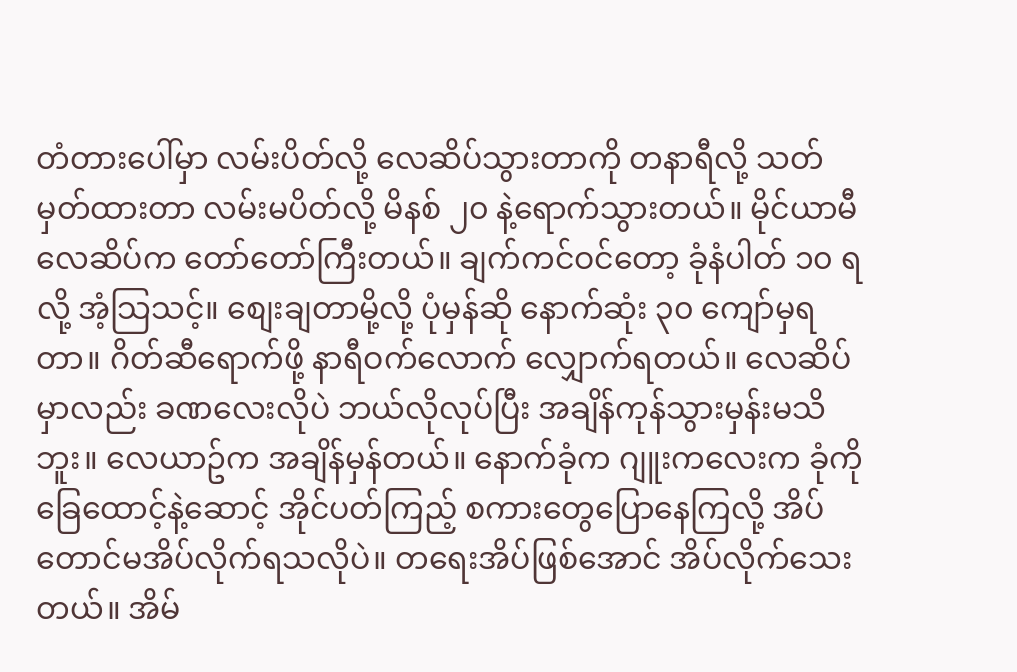တံတားပေါ်မှာ လမ်းပိတ်လို့ လေဆိပ်သွားတာကို တနာရီလို့ သတ်မှတ်ထားတာ လမ်းမပိတ်လို့ မိနစ် ၂၀ နဲ့ရောက်သွားတယ်။ မိုင်ယာမီလေဆိပ်က တော်တော်ကြီးတယ်။ ချက်ကင်ဝင်တော့ ခုံနံပါတ် ၁၀ ရလို့ အံ့သြသင့်။ စျေးချတာမို့လို့ ပုံမှန်ဆို နောက်ဆုံး ၃၀ ကျော်မှရတာ။ ဂိတ်ဆီရောက်ဖို့ နာရီဝက်လောက် လျှောက်ရတယ်။ လေဆိပ်မှာလည်း ခဏလေးလိုပဲ ဘယ်လိုလုပ်ပြီး အချိန်ကုန်သွားမှန်းမသိဘူး။ လေယာဥ်က အချိန်မှန်တယ်။ နောက်ခုံက ဂျူးကလေးက ခုံကိုခြေထောင့်နဲ့ဆောင့် အိုင်ပတ်ကြည့် စကားတွေပြောနေကြလို့ အိပ်တောင်မအိပ်လိုက်ရသလိုပဲ။ တရေးအိပ်ဖြစ်အောင် အိပ်လိုက်သေးတယ်။ အိမ်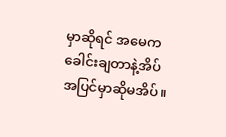မှာဆိုရင် အမေက ခေါင်းချတာနဲ့အိပ် အပြင်မှာဆိုမအိပ်။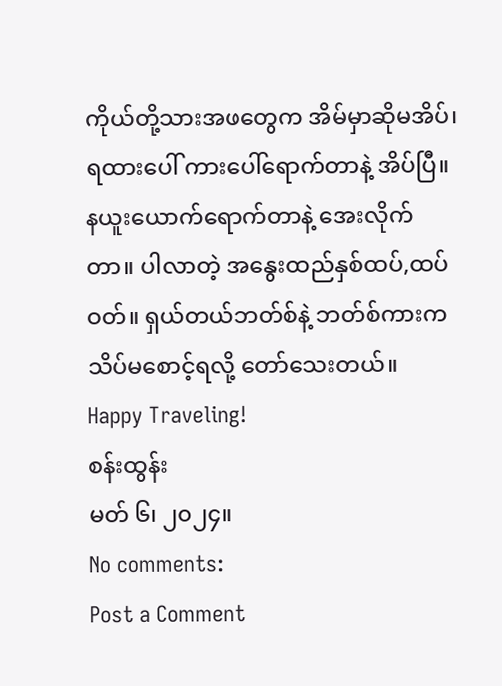ကိုယ်တို့သားအဖတွေက အိမ်မှာဆိုမအိပ်၊ ရထားပေါ် ကားပေါ်ရောက်တာနဲ့ အိပ်ပြီ။ နယူးယောက်ရောက်တာနဲ့ အေးလိုက်တာ။ ပါလာတဲ့ အနွေးထည်နှစ်ထပ်,ထပ်ဝတ်။ ရှယ်တယ်ဘတ်စ်နဲ့ ဘတ်စ်ကားက သိပ်မစောင့်ရလို့ တော်သေးတယ်။
Happy Traveling!
စန်းထွန်း
မတ် ၆၊ ၂၀၂၄။
No comments:
Post a Comment